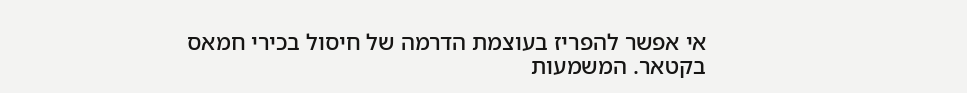אי אפשר להפריז בעוצמת הדרמה של חיסול בכירי חמאס בקטאר. המשמעות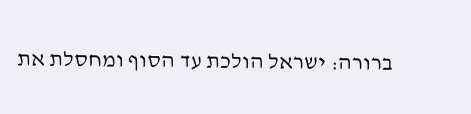ברורה: ישראל הולכת עד הסוף ומחסלת את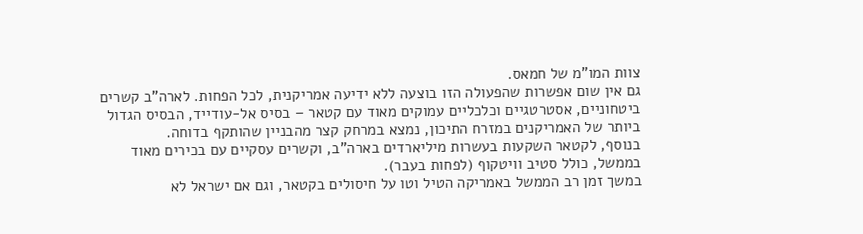צוות המו"מ של חמאס.
גם אין שום אפשרות שהפעולה הזו בוצעה ללא ידיעה אמריקנית, לכל הפחות. לארה"ב קשרים ביטחוניים, אסטרטגיים וכלכליים עמוקים מאוד עם קטאר – בסיס אל-עודייד, הבסיס הגדול ביותר של האמריקנים במזרח התיכון, נמצא במרחק קצר מהבניין שהותקף בדוחה.
בנוסף, לקטאר השקעות בעשרות מיליארדים בארה"ב, וקשרים עסקיים עם בכירים מאוד בממשל, כולל סטיב וויטקוף (לפחות בעבר).
במשך זמן רב הממשל באמריקה הטיל וטו על חיסולים בקטאר, וגם אם ישראל לא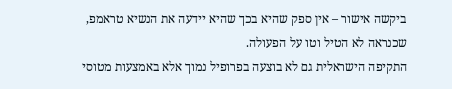ביקשה אישור – אין ספק שהיא בכך שהיא יידעה את הנשיא טראמפ, שכנראה לא הטיל וטו על הפעולה.
התקיפה הישראלית גם לא בוצעה בפרופיל נמוך אלא באמצעות מטוסי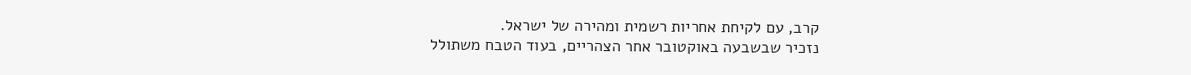קרב, עם לקיחת אחריות רשמית ומהירה של ישראל.
נזכיר שבשבעה באוקטובר אחר הצהריים, בעוד הטבח משתולל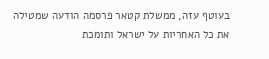בעוטף עזה, ממשלת קטאר פרסמה הודעה שמטילה את כל האחריות על ישראל ותומכת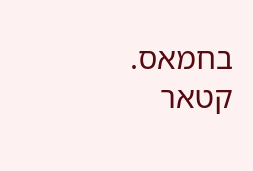בחמאס.
קטאר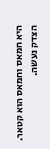היא חמאס וחמאס הוא קטאר. הצדק נעשה.